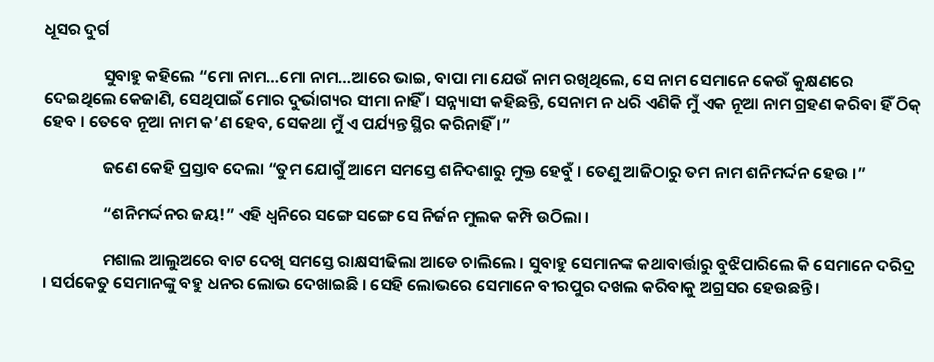ଧୂସର ଦୁର୍ଗ

                ସୁବାହୁ କହିଲେ “ମୋ ନାମ…ମୋ ନାମ…ଆରେ ଭାଇ, ବାପା ମା ଯେଉଁ ନାମ ରଖିଥିଲେ, ସେ ନାମ ସେମାନେ କେଉଁ କୁକ୍ଷଣରେ ଦେଇଥିଲେ କେଜାଣି, ସେଥିପାଇଁ ମୋର ଦୁର୍ଭାଗ୍ୟର ସୀମା ନାହିଁ । ସନ୍ନ୍ୟାସୀ କହିଛନ୍ତି, ସେନାମ ନ ଧରି ଏଣିକି ମୁଁ ଏକ ନୂଆ ନାମ ଗ୍ରହଣ କରିବା ହିଁ ଠିକ୍ ହେବ । ତେବେ ନୂଆ ନାମ କ’ଣ ହେବ, ସେକଥା ମୁଁ ଏ ପର୍ଯ୍ୟନ୍ତ ସ୍ଥିର କରିନାହିଁ ।”

                ଜଣେ କେହି ପ୍ରସ୍ତାବ ଦେଲା “ତୁମ ଯୋଗୁଁ ଆମେ ସମସ୍ତେ ଶନିଦଶାରୁ ମୁକ୍ତ ହେବୁଁ । ତେଣୁ ଆଜିଠାରୁ ତମ ନାମ ଶନିମର୍ଦ୍ଦନ ହେଉ ।”

                “ଶନିମର୍ଦ୍ଦନର ଜୟ!” ଏହି ଧ୍ୱନିରେ ସଙ୍ଗେ ସଙ୍ଗେ ସେ ନିର୍ଜନ ମୁଲକ କମ୍ପି ଉଠିଲା ।

                ମଶାଲ ଆଲୁଅରେ ବାଟ ଦେଖି ସମସ୍ତେ ରାକ୍ଷସୀଢିଲା ଆଡେ ଚାଲିଲେ । ସୁବାହୁ ସେମାନଙ୍କ କଥାବାର୍ତ୍ତାରୁ ବୁଝିପାରିଲେ କି ସେମାନେ ଦରିଦ୍ର । ସର୍ପକେତୁ ସେମାନଙ୍କୁ ବହୁ ଧନର ଲୋଭ ଦେଖାଇଛି । ସେହି ଲୋଭରେ ସେମାନେ ବୀରପୁର ଦଖଲ କରିବାକୁ ଅଗ୍ରସର ହେଉଛନ୍ତି ।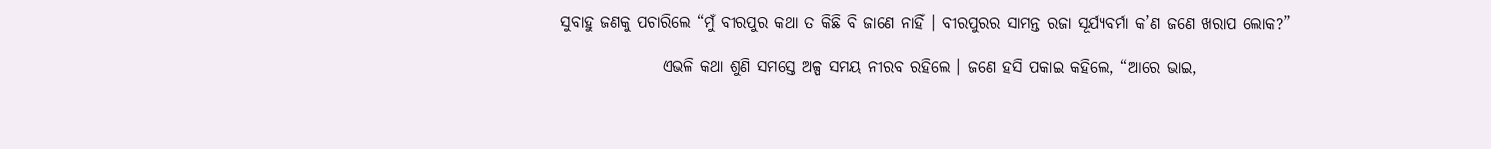ସୁବାହୁ ଜଣକୁ ପଚାରିଲେ “ମୁଁ ବୀରପୁର କଥା ତ କିଛି ବି ଜାଣେ ନାହିଁ । ବୀରପୁରର ସାମନ୍ତ ରଜା ସୂର୍ଯ୍ୟବର୍ମା କ’ଣ ଜଣେ ଖରାପ ଲୋକ?”

                ଏଭଳି କଥା ଶୁଣି ସମସ୍ତେ ଅଳ୍ପ ସମୟ ନୀରବ ରହିଲେ । ଜଣେ ହସି ପକାଇ କହିଲେ, “ଆରେ ଭାଇ,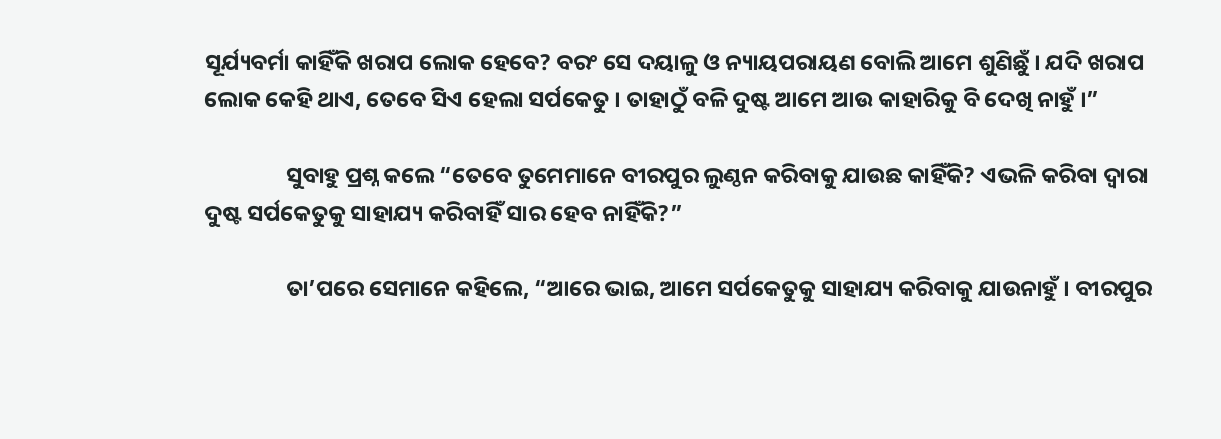ସୂର୍ଯ୍ୟବର୍ମା କାହିଁକି ଖରାପ ଲୋକ ହେବେ? ବରଂ ସେ ଦୟାଳୁ ଓ ନ୍ୟାୟପରାୟଣ ବୋଲି ଆମେ ଶୁଣିଛୁଁ । ଯଦି ଖରାପ ଲୋକ କେହି ଥାଏ, ତେବେ ସିଏ ହେଲା ସର୍ପକେତୁ । ତାହାଠୁଁ ବଳି ଦୁଷ୍ଟ ଆମେ ଆଉ କାହାରିକୁ ବି ଦେଖି ନାହୁଁ ।”

                ସୁବାହୁ ପ୍ରଶ୍ନ କଲେ “ତେବେ ତୁମେମାନେ ବୀରପୁର ଲୁଣ୍ଠନ କରିବାକୁ ଯାଉଛ କାହିଁକି? ଏଭଳି କରିବା ଦ୍ୱାରା ଦୁଷ୍ଟ ସର୍ପକେତୁକୁ ସାହାଯ୍ୟ କରିବାହିଁ ସାର ହେବ ନାହିଁକି?”

                ତା’ପରେ ସେମାନେ କହିଲେ, “ଆରେ ଭାଇ, ଆମେ ସର୍ପକେତୁକୁ ସାହାଯ୍ୟ କରିବାକୁ ଯାଉନାହୁଁ । ବୀରପୁର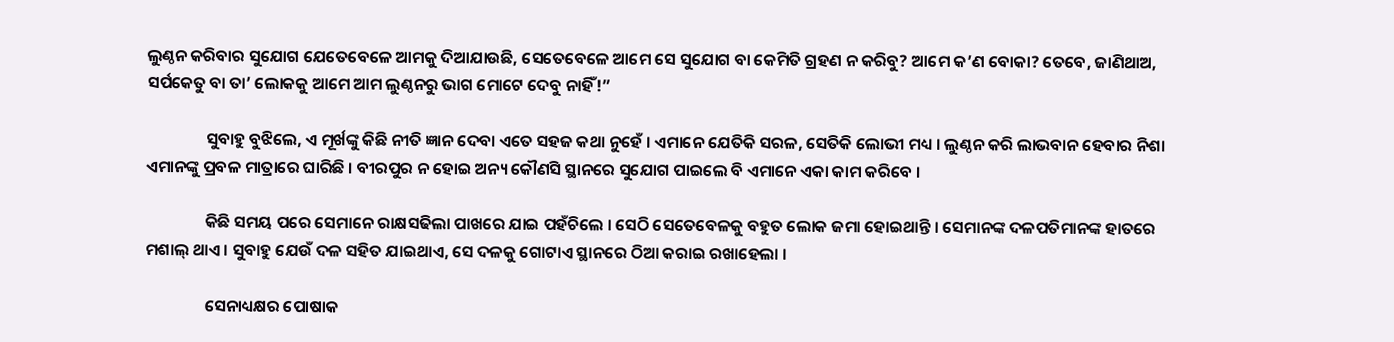ଲୁଣ୍ଠନ କରିବାର ସୁଯୋଗ ଯେତେବେଳେ ଆମକୁ ଦିଆଯାଉଛି, ସେତେବେଳେ ଆମେ ସେ ସୁଯୋଗ ବା କେମିତି ଗ୍ରହଣ ନ କରିବୁ? ଆମେ କ’ଣ ବୋକା? ତେବେ, ଜାଣିଥାଅ, ସର୍ପକେତୁ ବା ତା’ ଲୋକକୁ ଆମେ ଆମ ଲୁଣ୍ଠନରୁ ଭାଗ ମୋଟେ ଦେବୁ ନାହିଁ!”

                ସୁବାହୁ ବୁଝିଲେ, ଏ ମୂର୍ଖଙ୍କୁ କିଛି ନୀତି ଜ୍ଞାନ ଦେବା ଏତେ ସହଜ କଥା ନୁହେଁ । ଏମାନେ ଯେତିକି ସରଳ, ସେତିକି ଲୋଭୀ ମଧ୍ୟ । ଲୁଣ୍ଠନ କରି ଲାଭବାନ ହେବାର ନିଶା ଏମାନଙ୍କୁ ପ୍ରବଳ ମାତ୍ରାରେ ଘାରିଛି । ବୀରପୁର ନ ହୋଇ ଅନ୍ୟ କୌଣସି ସ୍ଥାନରେ ସୁଯୋଗ ପାଇଲେ ବି ଏମାନେ ଏକା କାମ କରିବେ ।

                କିଛି ସମୟ ପରେ ସେମାନେ ରାକ୍ଷସଢିଲା ପାଖରେ ଯାଇ ପହଁଚିଲେ । ସେଠି ସେତେବେଳକୁ ବହୁତ ଲୋକ ଜମା ହୋଇଥାନ୍ତି । ସେମାନଙ୍କ ଦଳପତିମାନଙ୍କ ହାତରେ ମଶାଲ୍ ଥାଏ । ସୁବାହୁ ଯେଉଁ ଦଳ ସହିତ ଯାଇଥାଏ, ସେ ଦଳକୁ ଗୋଟାଏ ସ୍ଥାନରେ ଠିଆ କରାଇ ରଖାହେଲା ।

                ସେନାଧ୍ୟକ୍ଷର ପୋଷାକ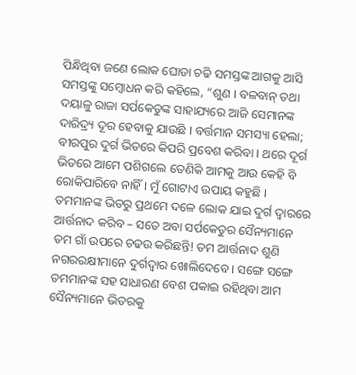ପିନ୍ଧିଥିବା ଜଣେ ଲୋକ ଘୋଡା ଚଢି ସମସ୍ତଙ୍କ ଆଗକୁ ଆସି ସମସ୍ତଙ୍କୁ ସମ୍ବୋଧନ କରି କହିଲେ, “ଶୁଣ । ବଳବାନ୍ ତଥା ଦୟାଳୁ ରାଜା ସର୍ପକେତୁଙ୍କ ସାହାଯ୍ୟରେ ଆଜି ସେମାନଙ୍କ ଦାରିଦ୍ର୍ୟ ଦୂର ହେବାକୁ ଯାଉଛି । ବର୍ତ୍ତମାନ ସମସ୍ୟା ହେଲା; ବୀରପୁର ଦୁର୍ଗ ଭିତରେ କିପରି ପ୍ରବେଶ କରିବା । ଥରେ ଦୂର୍ଗ ଭିତରେ ଆମେ ପଶିଗଲେ ତେଣିକି ଆମକୁ ଆଉ କେହି ବି ରୋକିପାରିବେ ନାହିଁ । ମୁଁ ଗୋଟାଏ ଉପାୟ କହୁଛି । ତମମାନଙ୍କ ଭିତରୁ ପ୍ରଥମେ ଦଳେ ଲୋକ ଯାଇ ଦୁର୍ଗ ଦ୍ୱାରରେ ଆର୍ତ୍ତନାଦ କରିବ – ସତେ ଅବା ସର୍ପକେତୁର ସୈନ୍ୟମାନେ ତମ ଗାଁ ଉପରେ ଚଢଉ କରିଛନ୍ତି! ତମ ଆର୍ତ୍ତନାଦ ଶୁଣି ନଗରରକ୍ଷୀମାନେ ଦୁର୍ଗଦ୍ୱାର ଖୋଲିଦେବେ । ସଙ୍ଗେ ସଙ୍ଗେ ତମମାନଙ୍କ ସହ ସାଧାରଣ ବେଶ ପକାଇ ରହିଥିବା ଆମ ସୈନ୍ୟମାନେ ଭିତରକୁ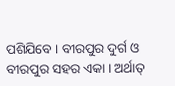ପଶିଯିବେ । ବୀରପୁର ଦୁର୍ଗ ଓ ବୀରପୁର ସହର ଏକା । ଅର୍ଥାତ୍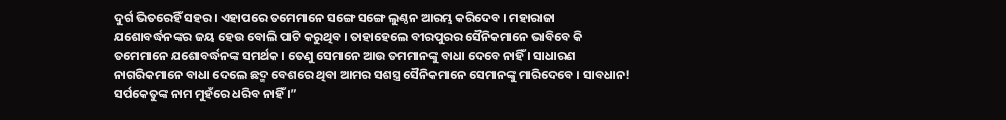ଦୁର୍ଗ ଭିତରେହିଁ ସହର । ଏହାପରେ ତମେମାନେ ସଙ୍ଗେ ସଙ୍ଗେ ଲୁଣ୍ଠନ ଆରମ୍ଭ କରିଦେବ । ମହାରାଜା ଯଶୋବର୍ଦ୍ଧନଙ୍କର ଜୟ ହେଉ ବୋଲି ପାଟି କରୁଥିବ । ତାହାହେଲେ ବୀରପୁରର ସୈନିକମାନେ ଭାବିବେ କି ତମେମାନେ ଯଶୋବର୍ଦ୍ଧନଙ୍କ ସମର୍ଥକ । ତେଣୁ ସେମାନେ ଆଉ ତମମାନଙ୍କୁ ବାଧା ଦେବେ ନାହିଁ । ସାଧାରଣ ନାଗରିକମାନେ ବାଧା ଦେଲେ ଛଦ୍ମ ବେଶରେ ଥିବା ଆମର ସଶସ୍ତ୍ର ସୈନିକମାନେ ସେମାନଙ୍କୁ ମାରିଦେବେ । ସାବଧାନ! ସର୍ପକେତୁଙ୍କ ନାମ ମୁହଁରେ ଧରିବ ନାହିଁ ।”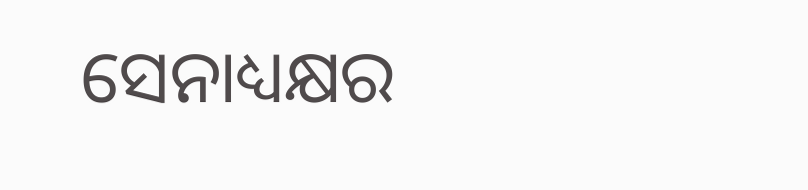ସେନାଧ୍ୟକ୍ଷର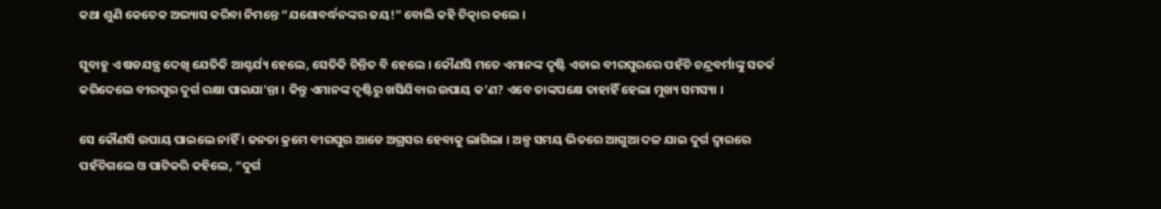କଥା ଶୁଣି କେତେକ ଅଭ୍ୟାସ କରିବା ନିମନ୍ତେ “ଯଶୋବର୍ଦ୍ଧନଙ୍କର ଜୟ!” ବୋଲି କହି ଚିତ୍କାର କଲେ ।

ସୁବାହୁ ଏ ଷଡଯନ୍ତ୍ର ଦେଖି ଯେତିକି ଆଶ୍ଚର୍ଯ୍ୟ ହେଲେ, ସେତିକି ଚିନ୍ତିତ ବି ହେଲେ । କୌଣସି ମତେ ଏମାନଙ୍କ ଦୃଷ୍ଟି ଏଡାଇ ବୀରପୁରରେ ପହଁଚି ଚନ୍ଦ୍ରବର୍ମାଙ୍କୁ ସତର୍କ କରିଦେଲେ ବୀରପୁର ଦୁର୍ଗ ରକ୍ଷା ପାଇଯା’ନ୍ତା । କିନ୍ତୁ ଏମାନଙ୍କ ଦୃଷ୍ଟିରୁ ଖସିଯିବାର ଉପାୟ କ’ଣ? ଏବେ ତାଙ୍କପକ୍ଷେ ତାହାହିଁ ହେଲା ମୁଖ୍ୟ ସମସ୍ୟା ।

ସେ କୌଣସି ଉପାୟ ପାଇଲେ ନାହିଁ । ଜନତା କ୍ରମେ ବୀରପୁର ଆଡେ ଅଗ୍ରସର ହେବାକୁ ଲାଗିଲା । ଅଳ୍ପ ସମୟ ଭିତରେ ଆଗୁଆ ଦଳ ଯାଇ ଦୁର୍ଗ ଦ୍ୱାରରେ ପହଁଚିଗଲେ ଓ ପାଟିକରି କହିଲେ, “ଦୁର୍ଗ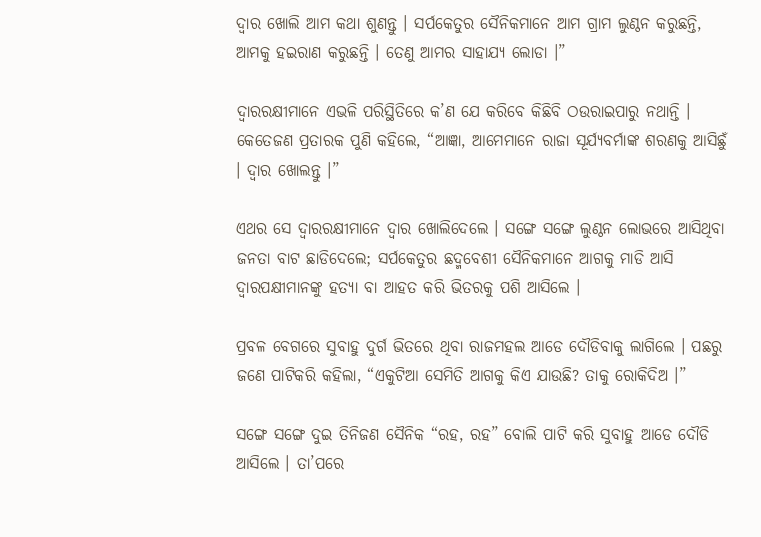ଦ୍ୱାର ଖୋଲି ଆମ କଥା ଶୁଣନ୍ତୁ । ସର୍ପକେତୁର ସୈନିକମାନେ ଆମ ଗ୍ରାମ ଲୁଣ୍ଠନ କରୁଛନ୍ତି, ଆମକୁ ହଇରାଣ କରୁଛନ୍ତି । ତେଣୁ ଆମର ସାହାଯ୍ୟ ଲୋଡା ।”

ଦ୍ୱାରରକ୍ଷୀମାନେ ଏଭଳି ପରିସ୍ଥିତିରେ କ’ଣ ଯେ କରିବେ କିଛିବି ଠଉରାଇପାରୁ ନଥାନ୍ତି । କେତେଜଣ ପ୍ରତାରକ ପୁଣି କହିଲେ, “ଆଜ୍ଞା, ଆମେମାନେ ରାଜା ସୂର୍ଯ୍ୟବର୍ମାଙ୍କ ଶରଣକୁ ଆସିଛୁଁ । ଦ୍ୱାର ଖୋଲନ୍ତୁ ।”

ଏଥର ସେ ଦ୍ୱାରରକ୍ଷୀମାନେ ଦ୍ୱାର ଖୋଲିଦେଲେ । ସଙ୍ଗେ ସଙ୍ଗେ ଲୁଣ୍ଠନ ଲୋଭରେ ଆସିଥିବା ଜନତା ବାଟ ଛାଡିଦେଲେ; ସର୍ପକେତୁର ଛଦ୍ମବେଶୀ ସୈନିକମାନେ ଆଗକୁ ମାଡି ଆସି ଦ୍ୱାରପକ୍ଷୀମାନଙ୍କୁ ହତ୍ୟା ବା ଆହତ କରି ଭିତରକୁ ପଶି ଆସିଲେ ।

ପ୍ରବଳ ବେଗରେ ସୁବାହୁ ଦୁର୍ଗ ଭିତରେ ଥିବା ରାଜମହଲ ଆଡେ ଦୌଡିବାକୁ ଲାଗିଲେ । ପଛରୁ ଜଣେ ପାଟିକରି କହିଲା, “ଏକୁଟିଆ ସେମିତି ଆଗକୁ କିଏ ଯାଉଛି? ତାକୁ ରୋକିଦିଅ ।”

ସଙ୍ଗେ ସଙ୍ଗେ ଦୁଇ ତିନିଜଣ ସୈନିକ “ରହ, ରହ” ବୋଲି ପାଟି କରି ସୁବାହୁ ଆଡେ ଦୌଡି ଆସିଲେ । ତା’ପରେ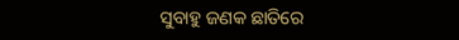ସୁବାହୁ ଜଣକ ଛାତିରେ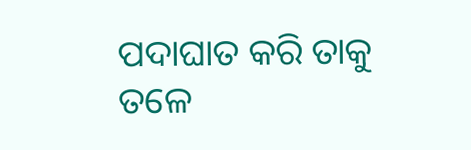ପଦାଘାତ କରି ତାକୁ ତଳେ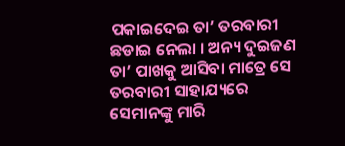ପକାଇଦେଇ ତା’ ତରବାରୀ ଛଡାଇ ନେଲା । ଅନ୍ୟ ଦୁଇଜଣ ତା’ ପାଖକୁ ଆସିବା ମାତ୍ରେ ସେ ତରବାରୀ ସାହାଯ୍ୟରେ ସେମାନଙ୍କୁ ମାରି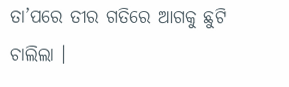ତା’ପରେ ତୀର ଗତିରେ ଆଗକୁ ଛୁଟି ଚାଲିଲା ।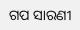ଗପ ସାରଣୀ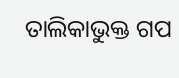ତାଲିକାଭୁକ୍ତ ଗପ